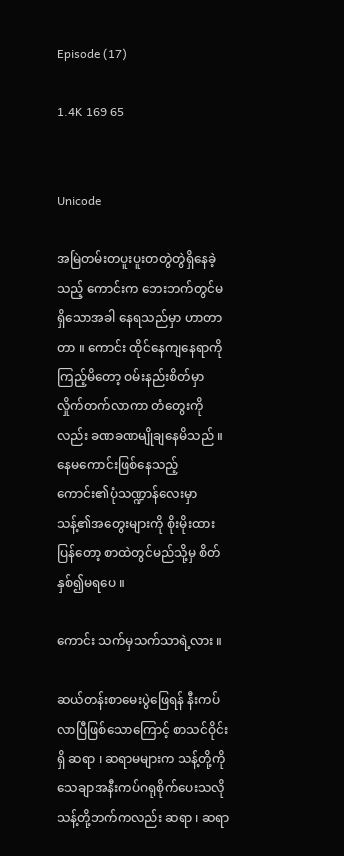Episode (17)

1.4K 169 65


Unicode

အမြဲတမ်းတပူးပူးတတွဲတွဲရှိနေခဲ့သည့် ကောင်းက ဘေးဘက်တွင်မရှိသောအခါ နေရသည်မှာ ဟာတာတာ ။ ကောင်း ထိုင်နေကျနေရာကိုကြည့်မိတော့ ဝမ်းနည်းစိတ်မှာလှိုက်တက်လာကာ တံတွေးကိုလည်း ခဏခဏမျိုချနေမိသည် ။ နေမကောင်းဖြစ်နေသည့် ကောင်း၏ပုံသဏ္ဍာန်လေးမှာ သန့်၏အတွေးများကို စိုးမိုးထားပြန်တော့ စာထဲတွင်မည်သို့မှ စိတ်နှစ်၍မရပေ ။

ကောင်း သက်မှသက်သာရဲ့လား ။

ဆယ်တန်းစာမေးပွဲဖြေရန် နီးကပ်လာပြီဖြစ်သောကြောင့် စာသင်ဝိုင်းရှိ ဆရာ ၊ ဆရာမများက သန့်တို့ကို သေချာအနီးကပ်ဂရုစိုက်ပေးသလို သန့်တို့ဘက်ကလည်း ဆရာ ၊ ဆရာ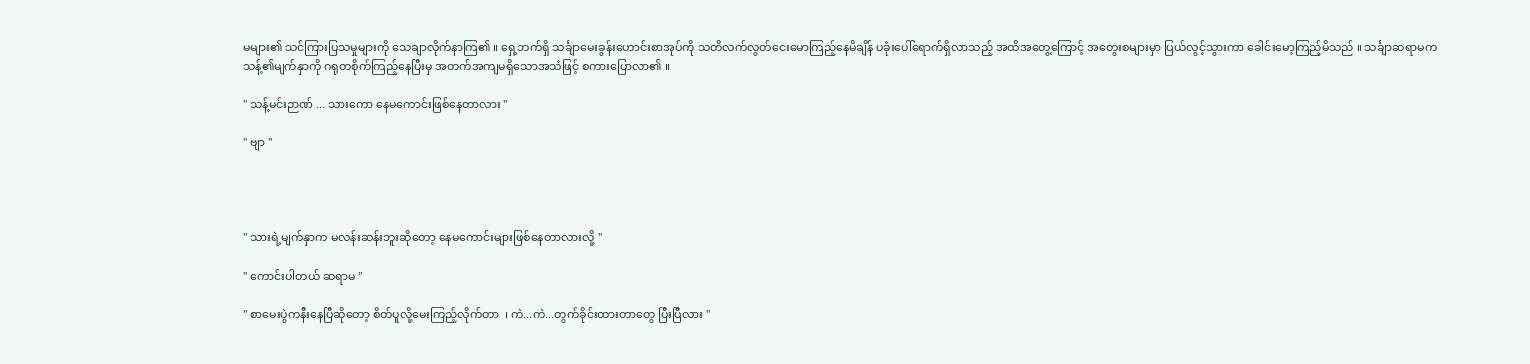မများ၏ သင်ကြားပြသမှုများကို သေချာလိုက်နာကြ၏ ။ ရှေ့ဘက်ရှိ သင်္ချာမေးခွန်းဟောင်းစာအုပ်ကို သတိလက်လွတ်ငေးမောကြည့်နေမိချိန် ပခုံးပေါ်ရောက်ရှိလာသည့် အထိအတွေ့ကြောင့် အတွေးစများမှာ ပြယ်လွင့်သွားကာ ခေါင်းမော့ကြည့်မိသည် ။ သင်္ချာဆရာမက သန့်၏မျက်နှာကို ဂရုတစိုက်ကြည့်နေပြီးမှ အတက်အကျမရှိသောအသံဖြင့် စကားပြောလာ၏ ။

" သန့်မင်းဉာဏ် ... သားကော နေမကောင်းဖြစ်နေတာလား "

" ဗျာ "




" သားရဲ့မျက်နှာက မလန်းဆန်းဘူးဆိုတော့ နေမကောင်းများဖြစ်နေတာလားလို့ "

" ကောင်းပါတယ် ဆရာမ "

" စာမေးပွဲကနီးနေပြီဆိုတော့ စိတ်ပူလို့မေးကြည့်လိုက်တာ  ၊ ကဲ...ကဲ...တွက်ခိုင်းထားတာတွေ ပြီးပြီလား "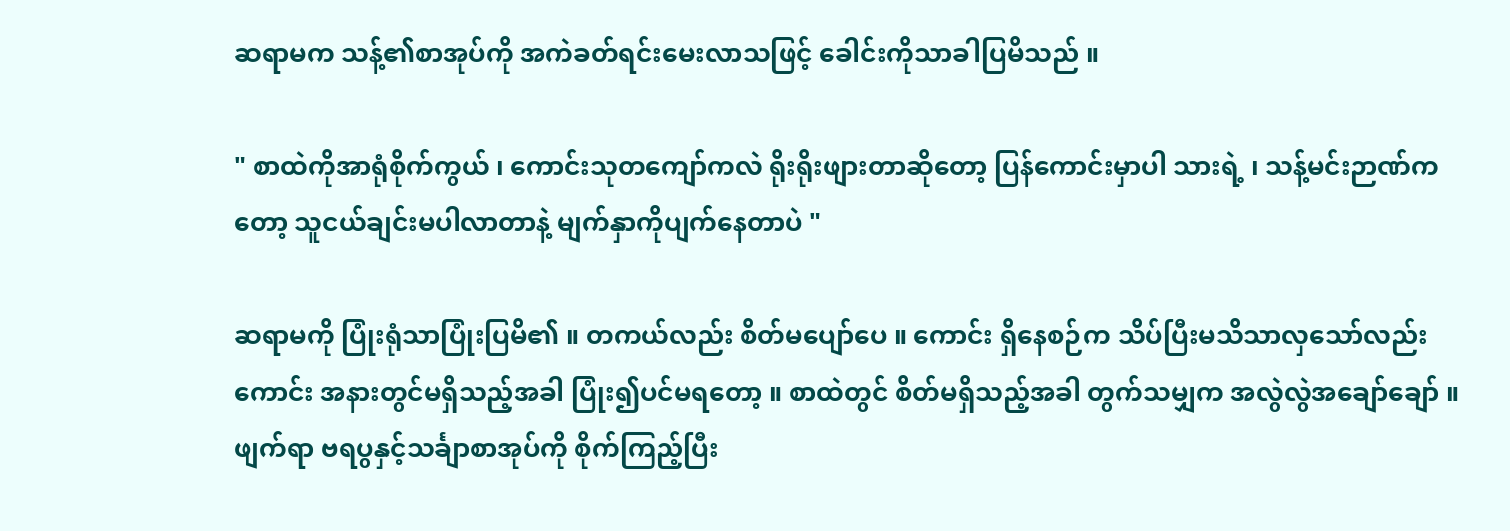ဆရာမက သန့်၏စာအုပ်ကို အကဲခတ်ရင်းမေးလာသဖြင့် ခေါင်းကိုသာခါပြမိသည် ။

" စာထဲကိုအာရုံစိုက်ကွယ် ၊ ကောင်းသုတကျော်ကလဲ ရိုးရိုးဖျားတာဆိုတော့ ပြန်ကောင်းမှာပါ သားရဲ့ ၊ သန့်မင်းဉာဏ်ကတော့ သူငယ်ချင်းမပါလာတာနဲ့ မျက်နှာကိုပျက်နေတာပဲ "

ဆရာမကို ပြုံးရုံသာပြုံးပြမိ၏ ။ တကယ်လည်း စိတ်မပျော်ပေ ။ ကောင်း ရှိနေစဉ်က သိပ်ပြီးမသိသာလှသော်လည်း ကောင်း အနားတွင်မရှိသည့်အခါ ပြုံး၍ပင်မရတော့ ။ စာထဲတွင် စိတ်မရှိသည့်အခါ တွက်သမျှက အလွဲလွဲအချော်ချော် ။ ဖျက်ရာ ဗရပွနှင့်သင်္ချာစာအုပ်ကို စိုက်ကြည့်ပြီး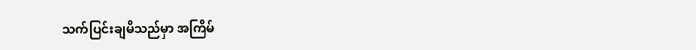သက်ပြင်းချမိသည်မှာ အကြိမ်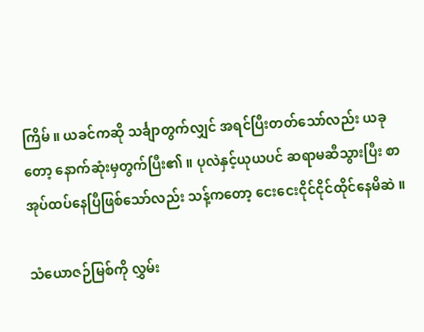ကြိမ် ။ ယခင်ကဆို သင်္ချာတွက်လျှင် အရင်ပြီးတတ်သော်လည်း ယခုတော့ နောက်ဆုံးမှတွက်ပြီး၏ ။ ပုလဲနှင့်ယုယပင် ဆရာမဆီသွားပြီး စာအုပ်ထပ်နေပြီဖြစ်သော်လည်း သန့်ကတော့ ငေးငေးငိုင်ငိုင်ထိုင်နေမိဆဲ ။

သံယောဇဉ်မြစ်ကို လွှမ်း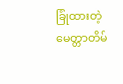ခြုံထားတဲ့ မေတ္တာတိမ်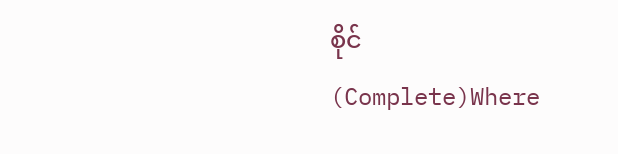စိုင် (Complete)Where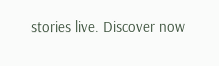stories live. Discover now